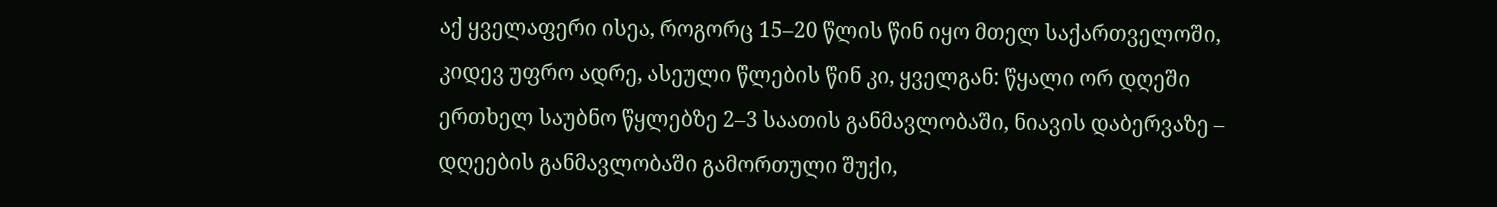აქ ყველაფერი ისეა, როგორც 15–20 წლის წინ იყო მთელ საქართველოში, კიდევ უფრო ადრე, ასეული წლების წინ კი, ყველგან: წყალი ორ დღეში ერთხელ საუბნო წყლებზე 2–3 საათის განმავლობაში, ნიავის დაბერვაზე – დღეების განმავლობაში გამორთული შუქი,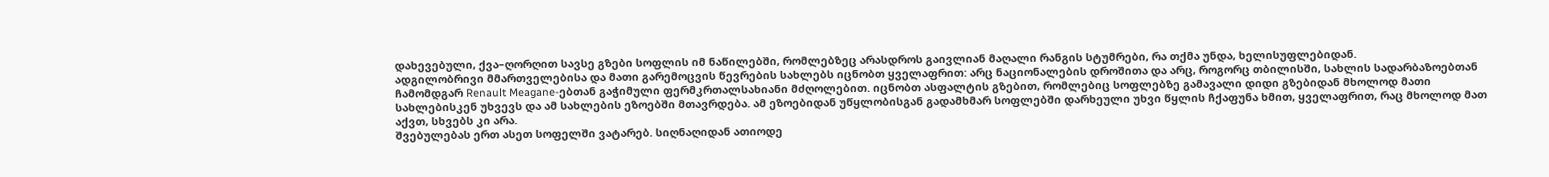დახევებული, ქვა–ღორღით სავსე გზები სოფლის იმ ნაწილებში, რომლებზეც არასდროს გაივლიან მაღალი რანგის სტუმრები, რა თქმა უნდა, ხელისუფლებიდან.
ადგილობრივი მმართველებისა და მათი გარემოცვის წევრების სახლებს იცნობთ ყველაფრით: არც ნაციონალების დროშითა და არც, როგორც თბილისში, სახლის სადარბაზოებთან ჩამომდგარ Renault Meagane-ებთან გაჭიმული ფერმკრთალსახიანი მძღოლებით. იცნობთ ასფალტის გზებით, რომლებიც სოფლებზე გამავალი დიდი გზებიდან მხოლოდ მათი სახლებისკენ უხვევს და ამ სახლების ეზოებში მთავრდება. ამ ეზოებიდან უწყლობისგან გადამხმარ სოფლებში დარხეული უხვი წყლის ჩქაფუნა ხმით, ყველაფრით, რაც მხოლოდ მათ აქვთ, სხვებს კი არა.
შვებულებას ერთ ასეთ სოფელში ვატარებ. სიღნაღიდან ათიოდე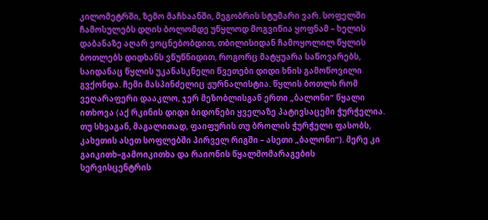კილომეტრში, ზემო მაჩხაანში, მეგობრის სტუმარი ვარ. სოფელში ჩამოსულებს დღის ბოლომდე უწყლოდ მოგვიწია ყოფნამ – ხელის დაბანაზე აღარ ვოცნებობდით, თბილისიდან ჩამოყოლილ წყლის ბოთლებს დიდხანს ვწუწნიდით, როგორც მატყუარა საწოვარებს, საიდანაც წყლის უკანასკნელი წვეთები დიდი ხნის გამოწოვილი გვქონდა. ჩემი მასპინძელიც ჟურნალისტია. წყლის ბოთლს რომ ვეღარაფერი დააკლო, ჯერ მეზობლისგან ერთი „ბალონი“ წყალი ითხოვა (აქ რკინის დიდი ბიდონები ყველაზე პატივსაცემი ჭურჭელია. თუ სხვაგან, მაგალითად, ფაიფურის თუ ბროლის ჭურჭელი ფასობს, კახეთის ასეთ სოფლებში პირველ რიგში – ასეთი „ბალონი“). მერე კი გაიკითხ–გამოიკითხა და რაიონის წყალმომარაგების სერვისცენტრის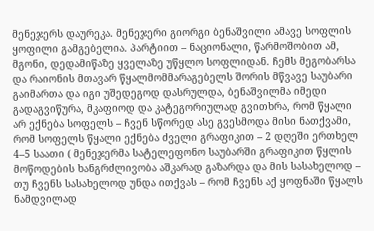მენეჯერს დაურეკა. მენეჯერი გიორგი ბენაშვილი ამავე სოფლის ყოფილი გამგებელია. პარტიით – ნაციონალი, წარმოშობით ამ, მგონი, დედამიწაზე ყველაზე უწყლო სოფლიდან. ჩემს მეგობარსა და რაიონის მთავარ წყალმომმარაგებელს შორის მწვავე საუბარი გაიმართა და იგი უშედეგოდ დასრულდა, ბენაშვილმა იმედი გადაგვიწურა, მკაფიოდ და კატეგორიულად გვითხრა, რომ წყალი არ ექნება სოფელს – ჩვენ სწორედ ასე გვესმოდა მისი ნათქვამი, რომ სოფელს წყალი ექნება ძველი გრაფიკით – 2 დღეში ერთხელ 4–5 საათი ( მენეჯერმა სატელეფონო საუბარში გრაფიკით წყლის მოწოდების ხანგრძლივობა აშკარად გაზარდა და მის სასახელოდ – თუ ჩვენს სასახელოდ უნდა ითქვას – რომ ჩვენს აქ ყოფნაში წყალს ნამდვილად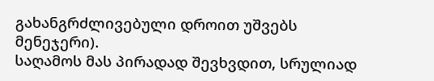გახანგრძლივებული დროით უშვებს მენეჯერი).
საღამოს მას პირადად შევხვდით, სრულიად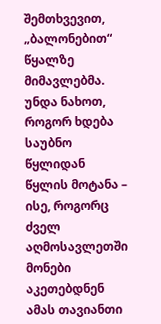შემთხვევით, „ბალონებით“ წყალზე მიმავლებმა. უნდა ნახოთ, როგორ ხდება საუბნო წყლიდან წყლის მოტანა – ისე, როგორც ძველ აღმოსავლეთში მონები აკეთებდნენ ამას თავიანთი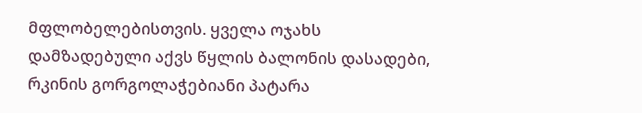მფლობელებისთვის. ყველა ოჯახს დამზადებული აქვს წყლის ბალონის დასადები, რკინის გორგოლაჭებიანი პატარა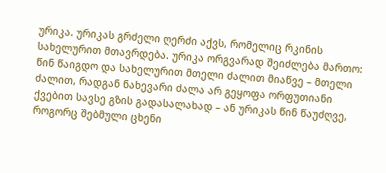ურიკა. ურიკას გრძელი ღერძი აქვს, რომელიც რკინის სახელურით მთავრდება. ურიკა ორგვარად შეიძლება მართო: წინ წაიგდო და სახელურით მთელი ძალით მიაწვე – მთელი ძალით, რადგან ნახევარი ძალა არ გეყოფა ორფუთიანი ქვებით სავსე გზის გადასალახად – ან ურიკას წინ წაუძღვე, როგორც შებმული ცხენი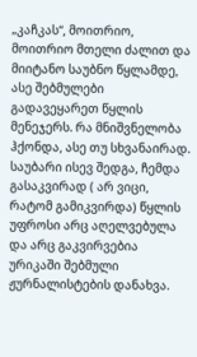„კაჩკას“, მოითრიო, მოითრიო მთელი ძალით და მიიტანო საუბნო წყლამდე, ასე შებმულები გადავეყარეთ წყლის მენეჯერს. რა მნიშვნელობა ჰქონდა, ასე თუ სხვანაირად.
საუბარი ისევ შედგა, ჩემდა გასაკვირად ( არ ვიცი, რატომ გამიკვირდა) წყლის უფროსი არც აღელვებულა და არც გაკვირვებია ურიკაში შებმული ჟურნალისტების დანახვა.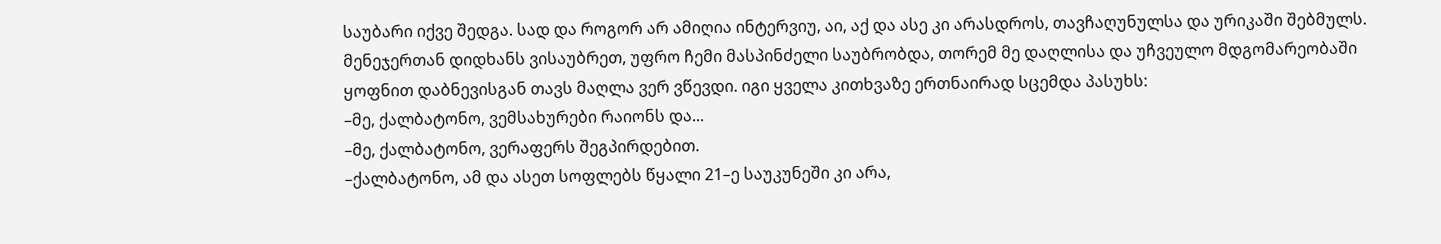საუბარი იქვე შედგა. სად და როგორ არ ამიღია ინტერვიუ, აი, აქ და ასე კი არასდროს, თავჩაღუნულსა და ურიკაში შებმულს. მენეჯერთან დიდხანს ვისაუბრეთ, უფრო ჩემი მასპინძელი საუბრობდა, თორემ მე დაღლისა და უჩვეულო მდგომარეობაში ყოფნით დაბნევისგან თავს მაღლა ვერ ვწევდი. იგი ყველა კითხვაზე ერთნაირად სცემდა პასუხს:
–მე, ქალბატონო, ვემსახურები რაიონს და...
–მე, ქალბატონო, ვერაფერს შეგპირდებით.
–ქალბატონო, ამ და ასეთ სოფლებს წყალი 21–ე საუკუნეში კი არა,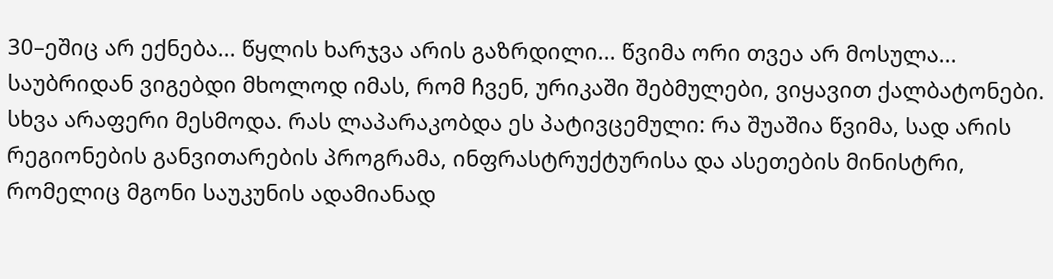30–ეშიც არ ექნება... წყლის ხარჯვა არის გაზრდილი... წვიმა ორი თვეა არ მოსულა...
საუბრიდან ვიგებდი მხოლოდ იმას, რომ ჩვენ, ურიკაში შებმულები, ვიყავით ქალბატონები. სხვა არაფერი მესმოდა. რას ლაპარაკობდა ეს პატივცემული: რა შუაშია წვიმა, სად არის რეგიონების განვითარების პროგრამა, ინფრასტრუქტურისა და ასეთების მინისტრი, რომელიც მგონი საუკუნის ადამიანად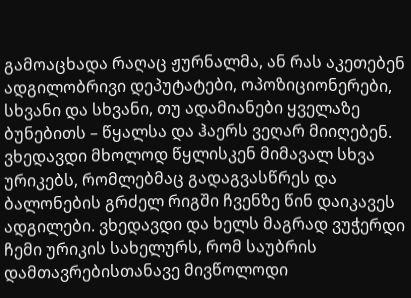გამოაცხადა რაღაც ჟურნალმა, ან რას აკეთებენ ადგილობრივი დეპუტატები, ოპოზიციონერები, სხვანი და სხვანი, თუ ადამიანები ყველაზე ბუნებითს – წყალსა და ჰაერს ვეღარ მიიღებენ.
ვხედავდი მხოლოდ წყლისკენ მიმავალ სხვა ურიკებს, რომლებმაც გადაგვასწრეს და ბალონების გრძელ რიგში ჩვენზე წინ დაიკავეს ადგილები. ვხედავდი და ხელს მაგრად ვუჭერდი ჩემი ურიკის სახელურს, რომ საუბრის დამთავრებისთანავე მივწოლოდი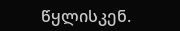წყლისკენ.